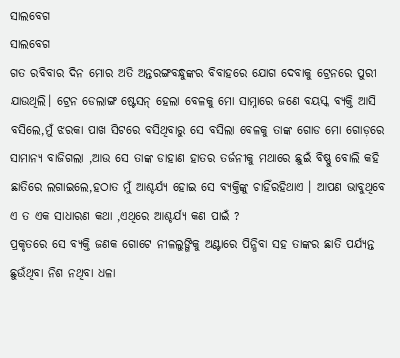ସାଲବେଗ
ସାଲବେଗ
ଗତ ରବିବାର ଦିନ ମୋର ଅତି ଅନ୍ତରଙ୍ଗବନ୍ଧୁଙ୍କର ବିବାହରେ ଯୋଗ ଦେବାକୁ ଟ୍ରେନରେ ପୁରୀ ଯାଉଥିଲି। ଟ୍ରେନ ଡେଲାଙ୍ଗ ଷ୍ଟେସନ୍ ହେଲା ବେଳକୁ ମୋ ସାମ୍ନାରେ ଜଣେ ବୟସ୍କ ବ୍ୟକ୍ତି ଆସି ବସିଲେ,ମୁଁ ଝରକା ପାଖ ସିଟରେ ବସିଥିବାରୁ ସେ ବସିଲା ବେଳକୁ ତାଙ୍କ ଗୋଡ ମୋ ଗୋଡ଼ରେ ସାମାନ୍ୟ ବାଜିଗଲା ,ଆଉ ସେ ତାଙ୍କ ଡାହାଣ ହାତର ତର୍ଜନୀକୁ ମଥାରେ ଛୁଇଁ ବିଷ୍ଣୁ ବୋଲି କହି ଛାତିରେ ଲଗାଇଲେ,ହଠାତ ମୁଁ ଆଶ୍ଚର୍ଯ୍ୟ ହୋଇ ସେ ବ୍ୟକ୍ତିଙ୍କୁ ଚାହିଁରହିଥାଏ । ଆପଣ ଭାବୁଥିବେ ଏ ତ ଏକ ସାଧାରଣ କଥା ,ଏଥିରେ ଆଶ୍ଚର୍ଯ୍ୟ କଣ ପାଇଁ ?
ପ୍ରକୃତରେ ସେ ବ୍ୟକ୍ତି ଜଣକ ଗୋଟେ ନୀଳଲୁଙ୍ଗିକୁ ଅଣ୍ଟାରେ ପିନ୍ଧିବା ସହ ତାଙ୍କର ଛାତି ପର୍ଯ୍ୟନ୍ତ ଛୁଉଁଥିବା ନିଶ ନଥିବା ଧଳା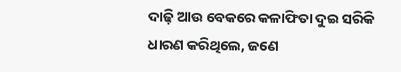ଦାଢ଼ି ଆଉ ବେକରେ କଳାଫିତା ଦୁଇ ସରିକି ଧାରଣ କରିଥିଲେ, ଜଣେ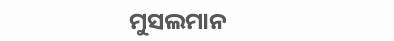ମୁସଲମାନ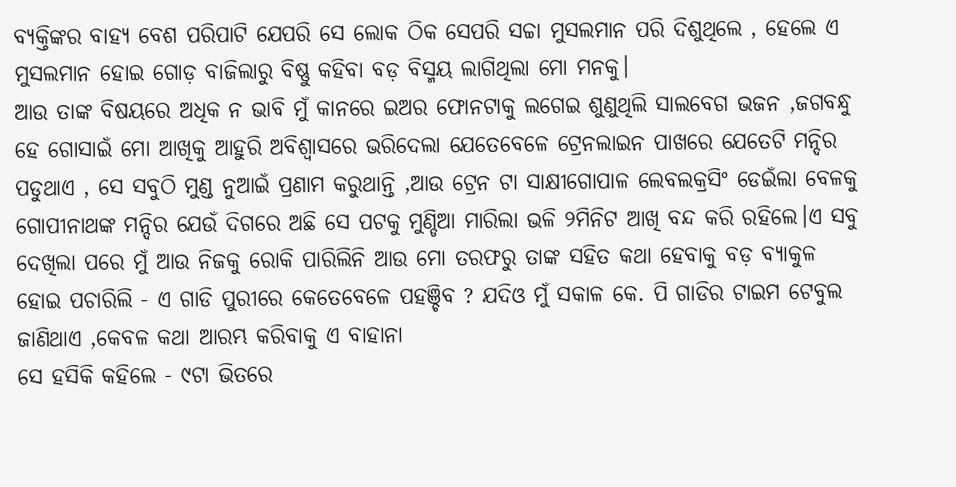ବ୍ୟକ୍ତିଙ୍କର ବାହ୍ୟ ବେଶ ପରିପାଟି ଯେପରି ସେ ଲୋକ ଠିକ ସେପରି ସଚ୍ଚା ମୁସଲମାନ ପରି ଦିଶୁଥିଲେ , ହେଲେ ଏ ମୁସଲମାନ ହୋଇ ଗୋଡ଼ ବାଜିଲାରୁ ବିଷ୍ଣୁ କହିବା ବଡ଼ ବିସ୍ମୟ ଲାଗିଥିଲା ମୋ ମନକୁ।
ଆଉ ତାଙ୍କ ବିଷୟରେ ଅଧିକ ନ ଭାବି ମୁଁ କାନରେ ଇଅର ଫୋନଟାକୁ ଲଗେଇ ଶୁଣୁଥିଲି ସାଲବେଗ ଭଜନ ,ଜଗବନ୍ଧୁ ହେ ଗୋସାଇଁ ମୋ ଆଖିକୁ ଆହୁରି ଅବିଶ୍ୱାସରେ ଭରିଦେଲା ଯେତେବେଳେ ଟ୍ରେନଲାଇନ ପାଖରେ ଯେତେଟି ମନ୍ଦିର ପଡୁଥାଏ , ସେ ସବୁଠି ମୁଣ୍ଡ ନୁଆଇଁ ପ୍ରଣାମ କରୁଥାନ୍ତି ,ଆଉ ଟ୍ରେନ ଟା ସାକ୍ଷୀଗୋପାଳ ଲେବଲକ୍ରସିଂ ଡେଇଁଲା ବେଳକୁ ଗୋପୀନାଥଙ୍କ ମନ୍ଦିର ଯେଉଁ ଦିଗରେ ଅଛି ସେ ପଟକୁ ମୁଣ୍ଡିଆ ମାରିଲା ଭଳି ୨ମିନିଟ ଆଖି ବନ୍ଦ କରି ରହିଲେ।ଏ ସବୁ ଦେଖିଲା ପରେ ମୁଁ ଆଉ ନିଜକୁ ରୋକି ପାରିଲିନି ଆଉ ମୋ ତରଫରୁ ତାଙ୍କ ସହିତ କଥା ହେବାକୁ ବଡ଼ ବ୍ୟାକୁଳ ହୋଇ ପଚାରିଲି - ଏ ଗାଡି ପୁରୀରେ କେତେବେଳେ ପହଞ୍ଚିବ ? ଯଦିଓ ମୁଁ ସକାଳ କେ. ପି ଗାଡିର ଟାଇମ ଟେବୁଲ ଜାଣିଥାଏ ,କେବଳ କଥା ଆରମ୍ଭ କରିବାକୁ ଏ ବାହାନା
ସେ ହସିକି କହିଲେ - ୯ଟା ଭିତରେ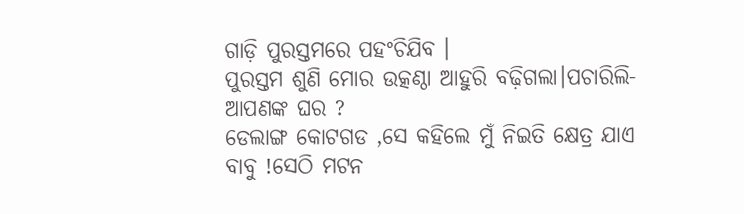ଗାଡ଼ି ପୁରସ୍ତମରେ ପହଂଚିଯିବ ।
ପୁରସ୍ତମ ଶୁଣି ମୋର ଉତ୍କଣ୍ଠା ଆହୁରି ବଢ଼ିଗଲା।ପଚାରିଲି- ଆପଣଙ୍କ ଘର ?
ଡେଲାଙ୍ଗ କୋଟଗଡ ,ସେ କହିଲେ ମୁଁ ନିଇତି କ୍ଷେତ୍ର ଯାଏ ବାବୁ !ସେଠି ମଟନ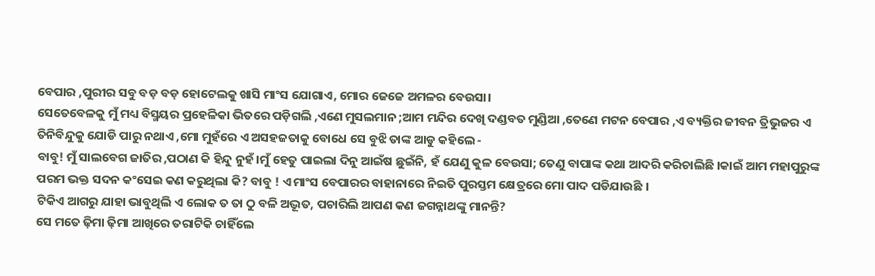ବେପାର ,ପୁରୀର ସବୁ ବଡ଼ ବଡ଼ ହୋଟେଲକୁ ଖାସି ମାଂସ ଯୋଗାଏ, ମୋର ଜେଜେ ଅମଳର ବେଉସା।
ସେତେବେଳକୁ ମୁଁ ମଧ୍ୟ ବିସ୍ମୟର ପ୍ରହେଳିକା ଭିତରେ ପଡ଼ିଗଲି ,ଏଣେ ମୁସଲମାନ ;ଆମ ମନ୍ଦିର ଦେଖି ଦଣ୍ଡବତ ମୁଣ୍ଡିଆ ,ତେଣେ ମଟନ ବେପାର ,ଏ ବ୍ୟକ୍ତିର ଜୀବନ ତ୍ରିଭୁଜର ଏ ତିନିବିନ୍ଦୁକୁ ଯୋଡି ପାରୁ ନଥାଏ ,ମୋ ମୁହଁରେ ଏ ଅସହଜତାକୁ ବୋଧେ ସେ ବୁଝି ତାଙ୍କ ଆଡୁ କହିଲେ -
ବାବୁ! ମୁଁ ସାଲବେଗ ଜାତିର ,ପଠାଣ କି ହିନ୍ଦୁ ନୁହଁ ।ମୁଁ ହେତୁ ପାଇଲା ଦିନୁ ଆଇଁଷ ଛୁଇଁନି, ହଁ ଯେଣୁ କୁଳ ବେଉସା; ତେଣୁ ବାପାଙ୍କ କଥା ଆଦରି କରିଚାଲିଛି ।କାଇଁ ଆମ ମହାପୁରୁଙ୍କ ପରମ ଭକ୍ତ ସଦନ କଂସେଇ କଣ କରୁଥିଲା କି? ବାବୁ ! ଏ ମାଂସ ବେପାରର ବାହାନାରେ ନିଇତି ପୁରସ୍ତମ କ୍ଷେତ୍ରରେ ମୋ ପାଦ ପଡିଯାଉଛି ।
ଟିକିଏ ଆଗରୁ ଯାହା ଭାବୁଥିଲି ଏ ଲୋକ ତ ତା ଠୁ ବଳି ଅଦ୍ଭୂତ, ପଚାରିଲି ଆପଣ କଣ ଜଗନ୍ନାଥଙ୍କୁ ମାନନ୍ତି?
ସେ ମତେ ଢ଼ିମା ଢ଼ିମା ଆଖିରେ ତରାଟିକି ଚାହିଁଲେ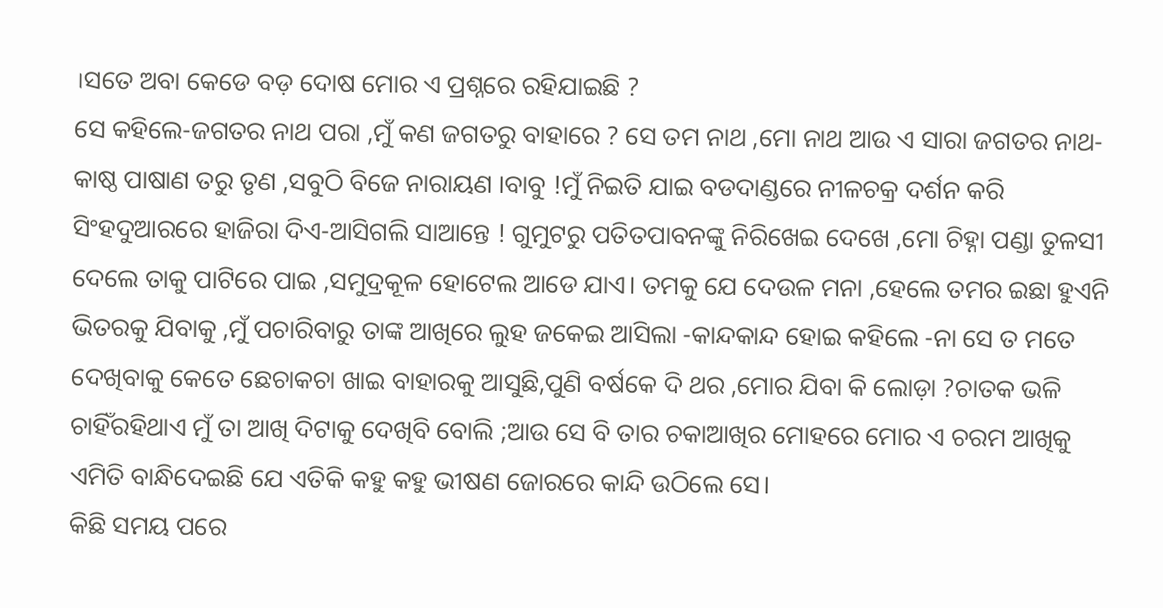।ସତେ ଅବା କେଡେ ବଡ଼ ଦୋଷ ମୋର ଏ ପ୍ରଶ୍ନରେ ରହିଯାଇଛି ?
ସେ କହିଲେ-ଜଗତର ନାଥ ପରା ,ମୁଁ କଣ ଜଗତରୁ ବାହାରେ ? ସେ ତମ ନାଥ ,ମୋ ନାଥ ଆଉ ଏ ସାରା ଜଗତର ନାଥ-କାଷ୍ଠ ପାଷାଣ ତରୁ ତୃଣ ,ସବୁଠି ବିଜେ ନାରାୟଣ ।ବାବୁ !ମୁଁ ନିଇତି ଯାଇ ବଡଦାଣ୍ଡରେ ନୀଳଚକ୍ର ଦର୍ଶନ କରି ସିଂହଦୁଆରରେ ହାଜିରା ଦିଏ-ଆସିଗଲି ସାଆନ୍ତେ ! ଗୁମୁଟରୁ ପତିତପାବନଙ୍କୁ ନିରିଖେଇ ଦେଖେ ,ମୋ ଚିହ୍ନା ପଣ୍ଡା ତୁଳସୀ ଦେଲେ ତାକୁ ପାଟିରେ ପାଇ ,ସମୁଦ୍ରକୂଳ ହୋଟେଲ ଆଡେ ଯାଏ। ତମକୁ ଯେ ଦେଉଳ ମନା ,ହେଲେ ତମର ଇଛା ହୁଏନି ଭିତରକୁ ଯିବାକୁ ,ମୁଁ ପଚାରିବାରୁ ତାଙ୍କ ଆଖିରେ ଲୁହ ଜକେଇ ଆସିଲା -କାନ୍ଦକାନ୍ଦ ହୋଇ କହିଲେ -ନା ସେ ତ ମତେ ଦେଖିବାକୁ କେତେ ଛେଚାକଚା ଖାଇ ବାହାରକୁ ଆସୁଛି,ପୁଣି ବର୍ଷକେ ଦି ଥର ,ମୋର ଯିବା କି ଲୋଡ଼ା ?ଚାତକ ଭଳି ଚାହିଁରହିଥାଏ ମୁଁ ତା ଆଖି ଦିଟାକୁ ଦେଖିବି ବୋଲି ;ଆଉ ସେ ବି ତାର ଚକାଆଖିର ମୋହରେ ମୋର ଏ ଚରମ ଆଖିକୁ ଏମିତି ବାନ୍ଧିଦେଇଛି ଯେ ଏତିକି କହୁ କହୁ ଭୀଷଣ ଜୋରରେ କାନ୍ଦି ଉଠିଲେ ସେ।
କିଛି ସମୟ ପରେ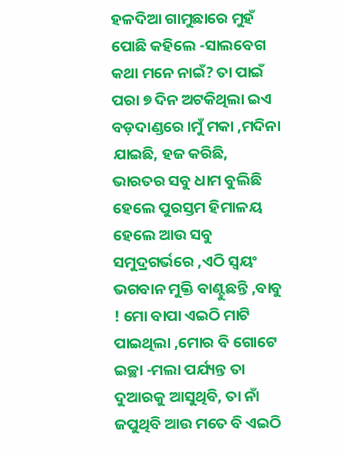ହଳଦିଆ ଗାମୁଛାରେ ମୁହଁ ପୋଛି କହିଲେ -ସାଲବେଗ କଥା ମନେ ନାଇଁ? ତା ପାଇଁ ପରା ୭ ଦିନ ଅଟକିଥିଲା ଇଏ ବଡ଼ଦାଣ୍ଡରେ ।ମୁଁ ମକା ,ମଦିନା ଯାଇଛି, ହଜ କରିଛି, ଭାରତର ସବୁ ଧାମ ବୁଲିଛି ହେଲେ ପୁରସ୍ତମ ହିମାଳୟ ହେଲେ ଆଉ ସବୁ ସମୁଦ୍ରଗର୍ଭରେ ,ଏଠି ସ୍ୱୟଂ ଭଗବାନ ମୁକ୍ତି ବାଣ୍ଟୁଛନ୍ତି ,ବାବୁ ! ମୋ ବାପା ଏଇଠି ମାଟି ପାଇଥିଲା ,ମୋର ବି ଗୋଟେ ଇଚ୍ଛା -ମଲା ପର୍ଯ୍ୟନ୍ତ ତା ଦୁଆରକୁ ଆସୁଥିବି, ତା ନାଁ ଜପୁଥିବି ଆଉ ମତେ ବି ଏଇଠି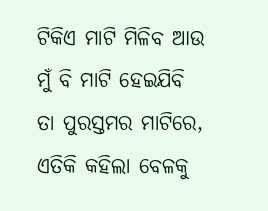ଟିକିଏ ମାଟି ମିଳିବ ଆଉ ମୁଁ ବି ମାଟି ହେଇଯିବି ତା ପୁରସ୍ତମର ମାଟିରେ, ଏତିକି କହିଲା ବେଳକୁ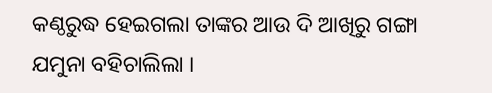କଣ୍ଠରୁଦ୍ଧ ହେଇଗଲା ତାଙ୍କର ଆଉ ଦି ଆଖିରୁ ଗଙ୍ଗା ଯମୁନା ବହିଚାଲିଲା ।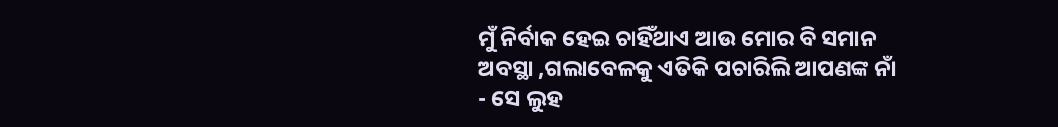ମୁଁ ନିର୍ବାକ ହେଇ ଚାହିଁଥାଏ ଆଉ ମୋର ବି ସମାନ ଅବସ୍ଥା ,ଗଲାବେଳକୁ ଏତିକି ପଚାରିଲି ଆପଣଙ୍କ ନାଁ - ସେ ଲୁହ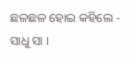ଛଳଛଳ ହୋଇ କହିଲେ - ସାଧୁ ସା ।